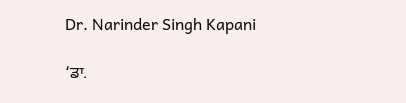Dr. Narinder Singh Kapani

‘ਡਾ.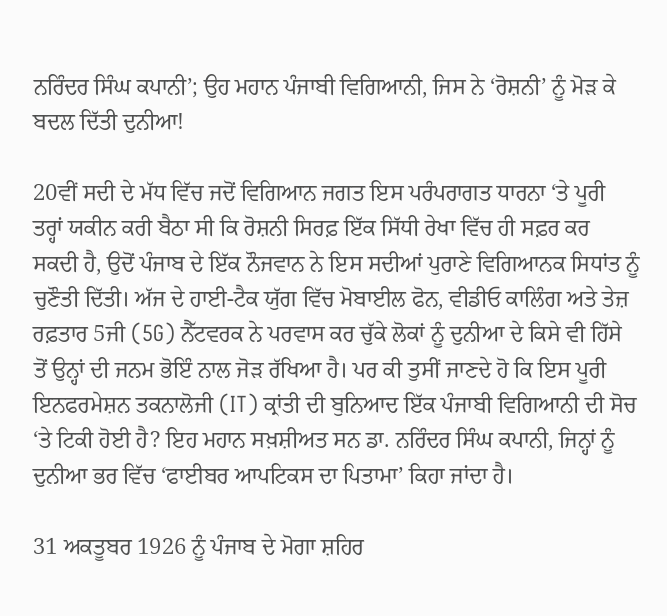ਨਰਿੰਦਰ ਸਿੰਘ ਕਪਾਨੀ’; ਉਹ ਮਹਾਨ ਪੰਜਾਬੀ ਵਿਗਿਆਨੀ, ਜਿਸ ਨੇ ‘ਰੋਸ਼ਨੀ’ ਨੂੰ ਮੋੜ ਕੇ ਬਦਲ ਦਿੱਤੀ ਦੁਨੀਆ!

20ਵੀਂ ਸਦੀ ਦੇ ਮੱਧ ਵਿੱਚ ਜਦੋਂ ਵਿਗਿਆਨ ਜਗਤ ਇਸ ਪਰੰਪਰਾਗਤ ਧਾਰਨਾ ‘ਤੇ ਪੂਰੀ ਤਰ੍ਹਾਂ ਯਕੀਨ ਕਰੀ ਬੈਠਾ ਸੀ ਕਿ ਰੋਸ਼ਨੀ ਸਿਰਫ਼ ਇੱਕ ਸਿੱਧੀ ਰੇਖਾ ਵਿੱਚ ਹੀ ਸਫ਼ਰ ਕਰ ਸਕਦੀ ਹੈ, ਉਦੋਂ ਪੰਜਾਬ ਦੇ ਇੱਕ ਨੌਜਵਾਨ ਨੇ ਇਸ ਸਦੀਆਂ ਪੁਰਾਣੇ ਵਿਗਿਆਨਕ ਸਿਧਾਂਤ ਨੂੰ ਚੁਣੌਤੀ ਦਿੱਤੀ। ਅੱਜ ਦੇ ਹਾਈ-ਟੈਕ ਯੁੱਗ ਵਿੱਚ ਮੋਬਾਈਲ ਫੋਨ, ਵੀਡੀਓ ਕਾਲਿੰਗ ਅਤੇ ਤੇਜ਼ ਰਫ਼ਤਾਰ 5ਜੀ (5G) ਨੈੱਟਵਰਕ ਨੇ ਪਰਵਾਸ ਕਰ ਚੁੱਕੇ ਲੋਕਾਂ ਨੂੰ ਦੁਨੀਆ ਦੇ ਕਿਸੇ ਵੀ ਹਿੱਸੇ ਤੋਂ ਉਨ੍ਹਾਂ ਦੀ ਜਨਮ ਭੋਇੰ ਨਾਲ ਜੋੜ ਰੱਖਿਆ ਹੈ। ਪਰ ਕੀ ਤੁਸੀਂ ਜਾਣਦੇ ਹੋ ਕਿ ਇਸ ਪੂਰੀ ਇਨਫਰਮੇਸ਼ਨ ਤਕਨਾਲੋਜੀ (IT) ਕ੍ਰਾਂਤੀ ਦੀ ਬੁਨਿਆਦ ਇੱਕ ਪੰਜਾਬੀ ਵਿਗਿਆਨੀ ਦੀ ਸੋਚ ‘ਤੇ ਟਿਕੀ ਹੋਈ ਹੈ? ਇਹ ਮਹਾਨ ਸਖ਼ਸ਼ੀਅਤ ਸਨ ਡਾ. ਨਰਿੰਦਰ ਸਿੰਘ ਕਪਾਨੀ, ਜਿਨ੍ਹਾਂ ਨੂੰ ਦੁਨੀਆ ਭਰ ਵਿੱਚ ‘ਫਾਈਬਰ ਆਪਟਿਕਸ ਦਾ ਪਿਤਾਮਾ’ ਕਿਹਾ ਜਾਂਦਾ ਹੈ।

31 ਅਕਤੂਬਰ 1926 ਨੂੰ ਪੰਜਾਬ ਦੇ ਮੋਗਾ ਸ਼ਹਿਰ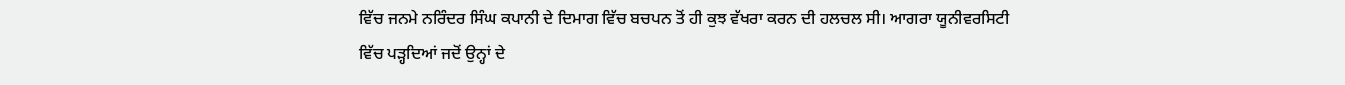ਵਿੱਚ ਜਨਮੇ ਨਰਿੰਦਰ ਸਿੰਘ ਕਪਾਨੀ ਦੇ ਦਿਮਾਗ ਵਿੱਚ ਬਚਪਨ ਤੋਂ ਹੀ ਕੁਝ ਵੱਖਰਾ ਕਰਨ ਦੀ ਹਲਚਲ ਸੀ। ਆਗਰਾ ਯੂਨੀਵਰਸਿਟੀ ਵਿੱਚ ਪੜ੍ਹਦਿਆਂ ਜਦੋਂ ਉਨ੍ਹਾਂ ਦੇ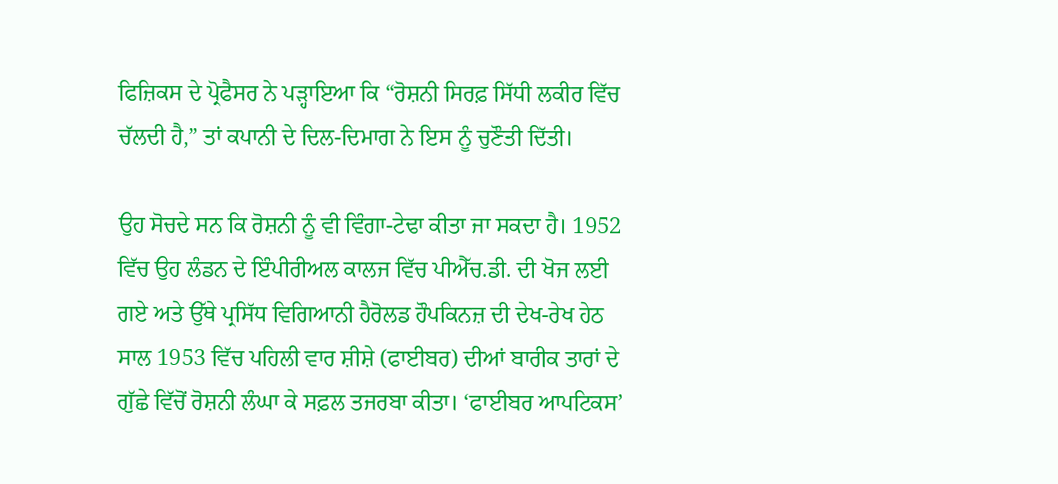ਫਿਜ਼ਿਕਸ ਦੇ ਪ੍ਰੋਫੈਸਰ ਨੇ ਪੜ੍ਹਾਇਆ ਕਿ “ਰੋਸ਼ਨੀ ਸਿਰਫ਼ ਸਿੱਧੀ ਲਕੀਰ ਵਿੱਚ ਚੱਲਦੀ ਹੈ,” ਤਾਂ ਕਪਾਨੀ ਦੇ ਦਿਲ-ਦਿਮਾਗ ਨੇ ਇਸ ਨੂੰ ਚੁਣੌਤੀ ਦਿੱਤੀ।

ਉਹ ਸੋਚਦੇ ਸਨ ਕਿ ਰੋਸ਼ਨੀ ਨੂੰ ਵੀ ਵਿੰਗਾ-ਟੇਢਾ ਕੀਤਾ ਜਾ ਸਕਦਾ ਹੈ। 1952 ਵਿੱਚ ਉਹ ਲੰਡਨ ਦੇ ਇੰਪੀਰੀਅਲ ਕਾਲਜ ਵਿੱਚ ਪੀਐੱਚ.ਡੀ. ਦੀ ਖੋਜ ਲਈ ਗਏ ਅਤੇ ਉੱਥੇ ਪ੍ਰਸਿੱਧ ਵਿਗਿਆਨੀ ਹੈਰੋਲਡ ਹੌਪਕਿਨਜ਼ ਦੀ ਦੇਖ-ਰੇਖ ਹੇਠ ਸਾਲ 1953 ਵਿੱਚ ਪਹਿਲੀ ਵਾਰ ਸ਼ੀਸ਼ੇ (ਫਾਈਬਰ) ਦੀਆਂ ਬਾਰੀਕ ਤਾਰਾਂ ਦੇ ਗੁੱਛੇ ਵਿੱਚੋਂ ਰੋਸ਼ਨੀ ਲੰਘਾ ਕੇ ਸਫ਼ਲ ਤਜਰਬਾ ਕੀਤਾ। ‘ਫਾਈਬਰ ਆਪਟਿਕਸ’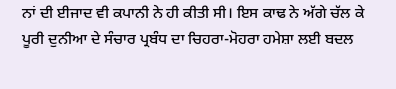ਨਾਂ ਦੀ ਈਜਾਦ ਵੀ ਕਪਾਨੀ ਨੇ ਹੀ ਕੀਤੀ ਸੀ। ਇਸ ਕਾਢ ਨੇ ਅੱਗੇ ਚੱਲ ਕੇ ਪੂਰੀ ਦੁਨੀਆ ਦੇ ਸੰਚਾਰ ਪ੍ਰਬੰਧ ਦਾ ਚਿਹਰਾ-ਮੋਹਰਾ ਹਮੇਸ਼ਾ ਲਈ ਬਦਲ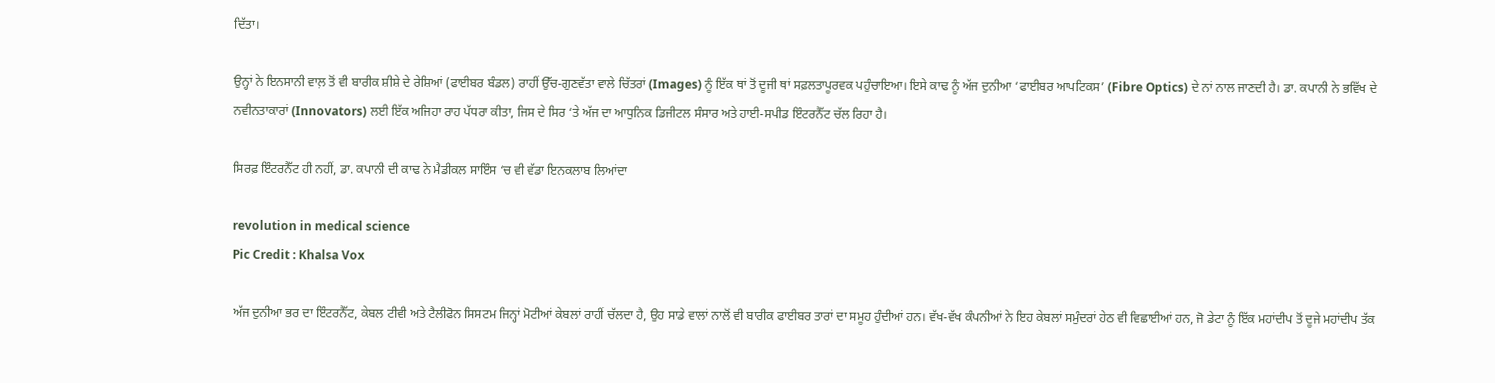ਦਿੱਤਾ।

ਉਨ੍ਹਾਂ ਨੇ ਇਨਸਾਨੀ ਵਾਲ਼ ਤੋਂ ਵੀ ਬਾਰੀਕ ਸ਼ੀਸ਼ੇ ਦੇ ਰੇਸ਼ਿਆਂ (ਫਾਈਬਰ ਬੰਡਲ) ਰਾਹੀਂ ਉੱਚ-ਗੁਣਵੱਤਾ ਵਾਲੇ ਚਿੱਤਰਾਂ (Images) ਨੂੰ ਇੱਕ ਥਾਂ ਤੋਂ ਦੂਜੀ ਥਾਂ ਸਫ਼ਲਤਾਪੂਰਵਕ ਪਹੁੰਚਾਇਆ। ਇਸੇ ਕਾਢ ਨੂੰ ਅੱਜ ਦੁਨੀਆ ‘ਫਾਈਬਰ ਆਪਟਿਕਸ’ (Fibre Optics) ਦੇ ਨਾਂ ਨਾਲ ਜਾਣਦੀ ਹੈ। ਡਾ. ਕਪਾਨੀ ਨੇ ਭਵਿੱਖ ਦੇ ਨਵੀਨਤਾਕਾਰਾਂ (Innovators) ਲਈ ਇੱਕ ਅਜਿਹਾ ਰਾਹ ਪੱਧਰਾ ਕੀਤਾ, ਜਿਸ ਦੇ ਸਿਰ ‘ਤੇ ਅੱਜ ਦਾ ਆਧੁਨਿਕ ਡਿਜੀਟਲ ਸੰਸਾਰ ਅਤੇ ਹਾਈ-ਸਪੀਡ ਇੰਟਰਨੈੱਟ ਚੱਲ ਰਿਹਾ ਹੈ।

ਸਿਰਫ਼ ਇੰਟਰਨੈੱਟ ਹੀ ਨਹੀਂ, ਡਾ. ਕਪਾਨੀ ਦੀ ਕਾਢ ਨੇ ਮੈਡੀਕਲ ਸਾਇੰਸ ‘ਚ ਵੀ ਵੱਡਾ ਇਨਕਲਾਬ ਲਿਆਂਦਾ

revolution in medical science
Pic Credit : Khalsa Vox

ਅੱਜ ਦੁਨੀਆ ਭਰ ਦਾ ਇੰਟਰਨੈੱਟ, ਕੇਬਲ ਟੀਵੀ ਅਤੇ ਟੈਲੀਫੋਨ ਸਿਸਟਮ ਜਿਨ੍ਹਾਂ ਮੋਟੀਆਂ ਕੇਬਲਾਂ ਰਾਹੀਂ ਚੱਲਦਾ ਹੈ, ਉਹ ਸਾਡੇ ਵਾਲਾਂ ਨਾਲੋਂ ਵੀ ਬਾਰੀਕ ਫਾਈਬਰ ਤਾਰਾਂ ਦਾ ਸਮੂਹ ਹੁੰਦੀਆਂ ਹਨ। ਵੱਖ-ਵੱਖ ਕੰਪਨੀਆਂ ਨੇ ਇਹ ਕੇਬਲਾਂ ਸਮੁੰਦਰਾਂ ਹੇਠ ਵੀ ਵਿਛਾਈਆਂ ਹਨ, ਜੋ ਡੇਟਾ ਨੂੰ ਇੱਕ ਮਹਾਂਦੀਪ ਤੋਂ ਦੂਜੇ ਮਹਾਂਦੀਪ ਤੱਕ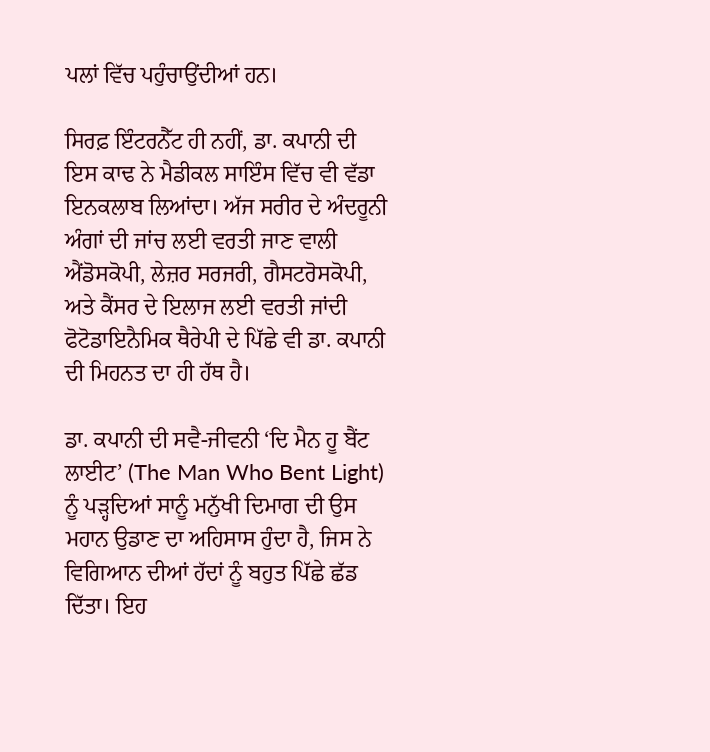ਪਲਾਂ ਵਿੱਚ ਪਹੁੰਚਾਉਂਦੀਆਂ ਹਨ।

ਸਿਰਫ਼ ਇੰਟਰਨੈੱਟ ਹੀ ਨਹੀਂ, ਡਾ. ਕਪਾਨੀ ਦੀ ਇਸ ਕਾਢ ਨੇ ਮੈਡੀਕਲ ਸਾਇੰਸ ਵਿੱਚ ਵੀ ਵੱਡਾ ਇਨਕਲਾਬ ਲਿਆਂਦਾ। ਅੱਜ ਸਰੀਰ ਦੇ ਅੰਦਰੂਨੀ ਅੰਗਾਂ ਦੀ ਜਾਂਚ ਲਈ ਵਰਤੀ ਜਾਣ ਵਾਲੀ ਐਂਡੋਸਕੋਪੀ, ਲੇਜ਼ਰ ਸਰਜਰੀ, ਗੈਸਟਰੋਸਕੋਪੀ, ਅਤੇ ਕੈਂਸਰ ਦੇ ਇਲਾਜ ਲਈ ਵਰਤੀ ਜਾਂਦੀ ਫੋਟੋਡਾਇਨੈਮਿਕ ਥੈਰੇਪੀ ਦੇ ਪਿੱਛੇ ਵੀ ਡਾ. ਕਪਾਨੀ ਦੀ ਮਿਹਨਤ ਦਾ ਹੀ ਹੱਥ ਹੈ।

ਡਾ. ਕਪਾਨੀ ਦੀ ਸਵੈ-ਜੀਵਨੀ ‘ਦਿ ਮੈਨ ਹੂ ਬੈਂਟ ਲਾਈਟ’ (The Man Who Bent Light) ਨੂੰ ਪੜ੍ਹਦਿਆਂ ਸਾਨੂੰ ਮਨੁੱਖੀ ਦਿਮਾਗ ਦੀ ਉਸ ਮਹਾਨ ਉਡਾਣ ਦਾ ਅਹਿਸਾਸ ਹੁੰਦਾ ਹੈ, ਜਿਸ ਨੇ ਵਿਗਿਆਨ ਦੀਆਂ ਹੱਦਾਂ ਨੂੰ ਬਹੁਤ ਪਿੱਛੇ ਛੱਡ ਦਿੱਤਾ। ਇਹ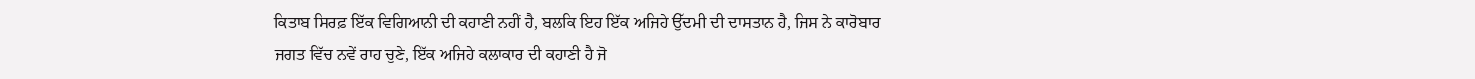ਕਿਤਾਬ ਸਿਰਫ਼ ਇੱਕ ਵਿਗਿਆਨੀ ਦੀ ਕਹਾਣੀ ਨਹੀਂ ਹੈ, ਬਲਕਿ ਇਹ ਇੱਕ ਅਜਿਹੇ ਉੱਦਮੀ ਦੀ ਦਾਸਤਾਨ ਹੈ, ਜਿਸ ਨੇ ਕਾਰੋਬਾਰ ਜਗਤ ਵਿੱਚ ਨਵੇਂ ਰਾਹ ਚੁਣੇ, ਇੱਕ ਅਜਿਹੇ ਕਲਾਕਾਰ ਦੀ ਕਹਾਣੀ ਹੈ ਜੋ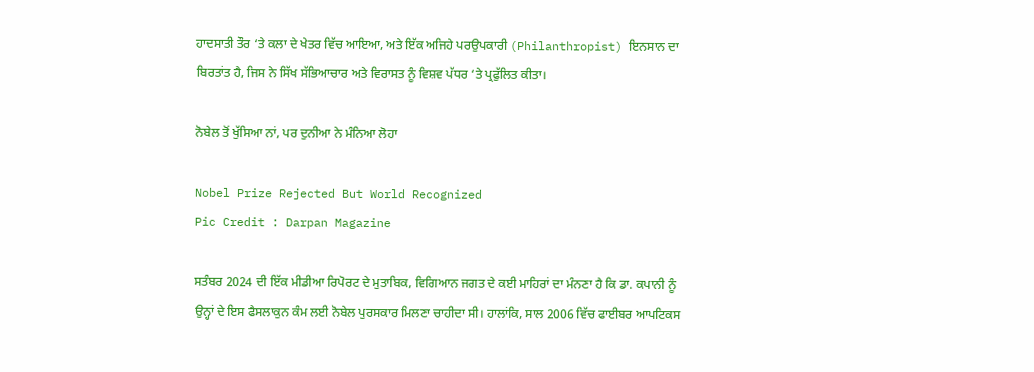ਹਾਦਸਾਤੀ ਤੌਰ ‘ਤੇ ਕਲਾ ਦੇ ਖੇਤਰ ਵਿੱਚ ਆਇਆ, ਅਤੇ ਇੱਕ ਅਜਿਹੇ ਪਰਉਪਕਾਰੀ (Philanthropist) ਇਨਸਾਨ ਦਾ ਬਿਰਤਾਂਤ ਹੈ, ਜਿਸ ਨੇ ਸਿੱਖ ਸੱਭਿਆਚਾਰ ਅਤੇ ਵਿਰਾਸਤ ਨੂੰ ਵਿਸ਼ਵ ਪੱਧਰ ‘ਤੇ ਪ੍ਰਫੁੱਲਿਤ ਕੀਤਾ।

ਨੋਬੇਲ ਤੋਂ ਖੁੱਸਿਆ ਨਾਂ, ਪਰ ਦੁਨੀਆ ਨੇ ਮੰਨਿਆ ਲੋਹਾ

Nobel Prize Rejected But World Recognized
Pic Credit : Darpan Magazine

ਸਤੰਬਰ 2024 ਦੀ ਇੱਕ ਮੀਡੀਆ ਰਿਪੋਰਟ ਦੇ ਮੁਤਾਬਿਕ, ਵਿਗਿਆਨ ਜਗਤ ਦੇ ਕਈ ਮਾਹਿਰਾਂ ਦਾ ਮੰਨਣਾ ਹੈ ਕਿ ਡਾ. ਕਪਾਨੀ ਨੂੰ ਉਨ੍ਹਾਂ ਦੇ ਇਸ ਫੈਸਲਾਕੁਨ ਕੰਮ ਲਈ ਨੋਬੇਲ ਪੁਰਸਕਾਰ ਮਿਲਣਾ ਚਾਹੀਦਾ ਸੀ। ਹਾਲਾਂਕਿ, ਸਾਲ 2006 ਵਿੱਚ ਫਾਈਬਰ ਆਪਟਿਕਸ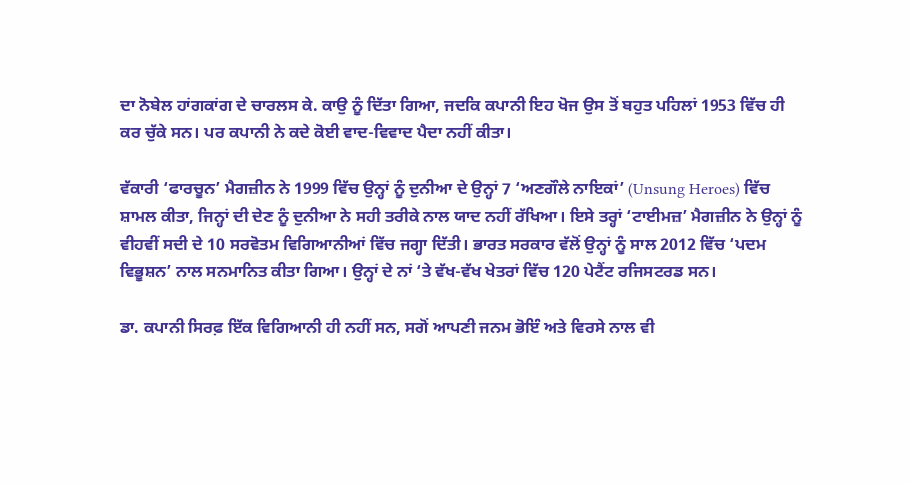ਦਾ ਨੋਬੇਲ ਹਾਂਗਕਾਂਗ ਦੇ ਚਾਰਲਸ ਕੇ. ਕਾਉ ਨੂੰ ਦਿੱਤਾ ਗਿਆ, ਜਦਕਿ ਕਪਾਨੀ ਇਹ ਖੋਜ ਉਸ ਤੋਂ ਬਹੁਤ ਪਹਿਲਾਂ 1953 ਵਿੱਚ ਹੀ ਕਰ ਚੁੱਕੇ ਸਨ। ਪਰ ਕਪਾਨੀ ਨੇ ਕਦੇ ਕੋਈ ਵਾਦ-ਵਿਵਾਦ ਪੈਦਾ ਨਹੀਂ ਕੀਤਾ।

ਵੱਕਾਰੀ ‘ਫਾਰਚੂਨ’ ਮੈਗਜ਼ੀਨ ਨੇ 1999 ਵਿੱਚ ਉਨ੍ਹਾਂ ਨੂੰ ਦੁਨੀਆ ਦੇ ਉਨ੍ਹਾਂ 7 ‘ਅਣਗੌਲੇ ਨਾਇਕਾਂ’ (Unsung Heroes) ਵਿੱਚ ਸ਼ਾਮਲ ਕੀਤਾ, ਜਿਨ੍ਹਾਂ ਦੀ ਦੇਣ ਨੂੰ ਦੁਨੀਆ ਨੇ ਸਹੀ ਤਰੀਕੇ ਨਾਲ ਯਾਦ ਨਹੀਂ ਰੱਖਿਆ। ਇਸੇ ਤਰ੍ਹਾਂ ‘ਟਾਈਮਜ਼’ ਮੈਗਜ਼ੀਨ ਨੇ ਉਨ੍ਹਾਂ ਨੂੰ ਵੀਹਵੀਂ ਸਦੀ ਦੇ 10 ਸਰਵੋਤਮ ਵਿਗਿਆਨੀਆਂ ਵਿੱਚ ਜਗ੍ਹਾ ਦਿੱਤੀ। ਭਾਰਤ ਸਰਕਾਰ ਵੱਲੋਂ ਉਨ੍ਹਾਂ ਨੂੰ ਸਾਲ 2012 ਵਿੱਚ ‘ਪਦਮ ਵਿਭੂਸ਼ਨ’ ਨਾਲ ਸਨਮਾਨਿਤ ਕੀਤਾ ਗਿਆ। ਉਨ੍ਹਾਂ ਦੇ ਨਾਂ ‘ਤੇ ਵੱਖ-ਵੱਖ ਖੇਤਰਾਂ ਵਿੱਚ 120 ਪੇਟੈਂਟ ਰਜਿਸਟਰਡ ਸਨ।

ਡਾ. ਕਪਾਨੀ ਸਿਰਫ਼ ਇੱਕ ਵਿਗਿਆਨੀ ਹੀ ਨਹੀਂ ਸਨ, ਸਗੋਂ ਆਪਣੀ ਜਨਮ ਭੋਇੰ ਅਤੇ ਵਿਰਸੇ ਨਾਲ ਵੀ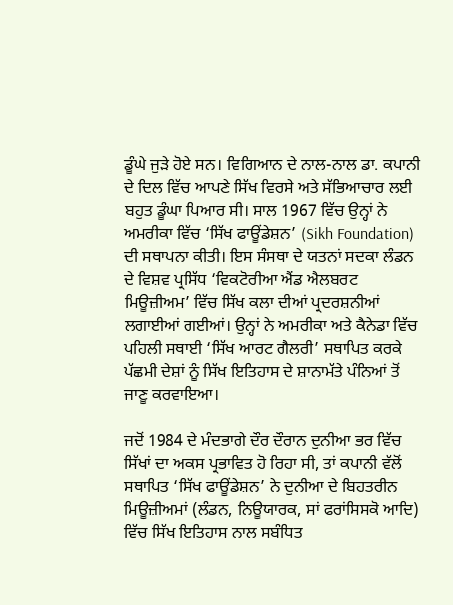ਡੂੰਘੇ ਜੁੜੇ ਹੋਏ ਸਨ। ਵਿਗਿਆਨ ਦੇ ਨਾਲ-ਨਾਲ ਡਾ. ਕਪਾਨੀ ਦੇ ਦਿਲ ਵਿੱਚ ਆਪਣੇ ਸਿੱਖ ਵਿਰਸੇ ਅਤੇ ਸੱਭਿਆਚਾਰ ਲਈ ਬਹੁਤ ਡੂੰਘਾ ਪਿਆਰ ਸੀ। ਸਾਲ 1967 ਵਿੱਚ ਉਨ੍ਹਾਂ ਨੇ ਅਮਰੀਕਾ ਵਿੱਚ ‘ਸਿੱਖ ਫਾਊਂਡੇਸ਼ਨ’ (Sikh Foundation) ਦੀ ਸਥਾਪਨਾ ਕੀਤੀ। ਇਸ ਸੰਸਥਾ ਦੇ ਯਤਨਾਂ ਸਦਕਾ ਲੰਡਨ ਦੇ ਵਿਸ਼ਵ ਪ੍ਰਸਿੱਧ ‘ਵਿਕਟੋਰੀਆ ਐਂਡ ਐਲਬਰਟ ਮਿਊਜ਼ੀਅਮ’ ਵਿੱਚ ਸਿੱਖ ਕਲਾ ਦੀਆਂ ਪ੍ਰਦਰਸ਼ਨੀਆਂ ਲਗਾਈਆਂ ਗਈਆਂ। ਉਨ੍ਹਾਂ ਨੇ ਅਮਰੀਕਾ ਅਤੇ ਕੈਨੇਡਾ ਵਿੱਚ ਪਹਿਲੀ ਸਥਾਈ ‘ਸਿੱਖ ਆਰਟ ਗੈਲਰੀ’ ਸਥਾਪਿਤ ਕਰਕੇ ਪੱਛਮੀ ਦੇਸ਼ਾਂ ਨੂੰ ਸਿੱਖ ਇਤਿਹਾਸ ਦੇ ਸ਼ਾਨਾਮੱਤੇ ਪੰਨਿਆਂ ਤੋਂ ਜਾਣੂ ਕਰਵਾਇਆ।

ਜਦੋਂ 1984 ਦੇ ਮੰਦਭਾਗੇ ਦੌਰ ਦੌਰਾਨ ਦੁਨੀਆ ਭਰ ਵਿੱਚ ਸਿੱਖਾਂ ਦਾ ਅਕਸ ਪ੍ਰਭਾਵਿਤ ਹੋ ਰਿਹਾ ਸੀ, ਤਾਂ ਕਪਾਨੀ ਵੱਲੋਂ ਸਥਾਪਿਤ ‘ਸਿੱਖ ਫਾਊਂਡੇਸ਼ਨ’ ਨੇ ਦੁਨੀਆ ਦੇ ਬਿਹਤਰੀਨ ਮਿਊਜ਼ੀਅਮਾਂ (ਲੰਡਨ, ਨਿਊਯਾਰਕ, ਸਾਂ ਫਰਾਂਸਿਸਕੋ ਆਦਿ) ਵਿੱਚ ਸਿੱਖ ਇਤਿਹਾਸ ਨਾਲ ਸਬੰਧਿਤ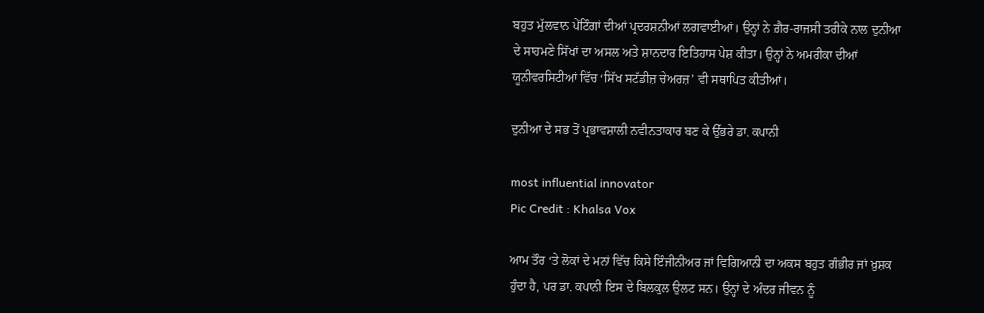ਬਹੁਤ ਮੁੱਲਵਾਨ ਪੇਂਟਿੰਗਾਂ ਦੀਆਂ ਪ੍ਰਦਰਸ਼ਨੀਆਂ ਲਗਵਾਈਆਂ। ਉਨ੍ਹਾਂ ਨੇ ਗ਼ੈਰ-ਰਾਜਸੀ ਤਰੀਕੇ ਨਾਲ ਦੁਨੀਆ ਦੇ ਸਾਹਮਣੇ ਸਿੱਖਾਂ ਦਾ ਅਸਲ ਅਤੇ ਸ਼ਾਨਦਾਰ ਇਤਿਹਾਸ ਪੇਸ਼ ਕੀਤਾ। ਉਨ੍ਹਾਂ ਨੇ ਅਮਰੀਕਾ ਦੀਆਂ ਯੂਨੀਵਰਸਿਟੀਆਂ ਵਿੱਚ ‘ਸਿੱਖ ਸਟੱਡੀਜ਼ ਚੇਅਰਜ਼’ ਵੀ ਸਥਾਪਿਤ ਕੀਤੀਆਂ।

ਦੁਨੀਆ ਦੇ ਸਭ ਤੋਂ ਪ੍ਰਭਾਵਸ਼ਾਲੀ ਨਵੀਨਤਾਕਾਰ ਬਣ ਕੇ ਉੱਭਰੇ ਡਾ. ਕਪਾਨੀ

most influential innovator
Pic Credit : Khalsa Vox

ਆਮ ਤੌਰ ‘ਤੇ ਲੋਕਾਂ ਦੇ ਮਨਾਂ ਵਿੱਚ ਕਿਸੇ ਇੰਜੀਨੀਅਰ ਜਾਂ ਵਿਗਿਆਨੀ ਦਾ ਅਕਸ ਬਹੁਤ ਗੰਭੀਰ ਜਾਂ ਖ਼ੁਸ਼ਕ ਹੁੰਦਾ ਹੈ, ਪਰ ਡਾ. ਕਪਾਨੀ ਇਸ ਦੇ ਬਿਲਕੁਲ ਉਲਟ ਸਨ। ਉਨ੍ਹਾਂ ਦੇ ਅੰਦਰ ਜੀਵਨ ਨੂੰ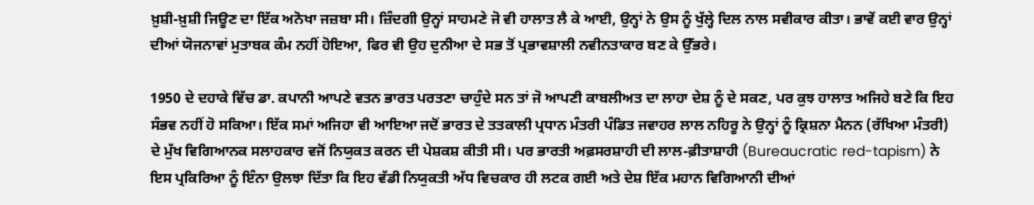ਖ਼ੁਸ਼ੀ-ਖ਼ੁਸ਼ੀ ਜਿਊਣ ਦਾ ਇੱਕ ਅਨੋਖਾ ਜਜ਼ਬਾ ਸੀ। ਜ਼ਿੰਦਗੀ ਉਨ੍ਹਾਂ ਸਾਹਮਣੇ ਜੋ ਵੀ ਹਾਲਾਤ ਲੈ ਕੇ ਆਈ, ਉਨ੍ਹਾਂ ਨੇ ਉਸ ਨੂੰ ਖੁੱਲ੍ਹੇ ਦਿਲ ਨਾਲ ਸਵੀਕਾਰ ਕੀਤਾ। ਭਾਵੇਂ ਕਈ ਵਾਰ ਉਨ੍ਹਾਂ ਦੀਆਂ ਯੋਜਨਾਵਾਂ ਮੁਤਾਬਕ ਕੰਮ ਨਹੀਂ ਹੋਇਆ, ਫਿਰ ਵੀ ਉਹ ਦੁਨੀਆ ਦੇ ਸਭ ਤੋਂ ਪ੍ਰਭਾਵਸ਼ਾਲੀ ਨਵੀਨਤਾਕਾਰ ਬਣ ਕੇ ਉੱਭਰੇ।

1950 ਦੇ ਦਹਾਕੇ ਵਿੱਚ ਡਾ. ਕਪਾਨੀ ਆਪਣੇ ਵਤਨ ਭਾਰਤ ਪਰਤਣਾ ਚਾਹੁੰਦੇ ਸਨ ਤਾਂ ਜੋ ਆਪਣੀ ਕਾਬਲੀਅਤ ਦਾ ਲਾਹਾ ਦੇਸ਼ ਨੂੰ ਦੇ ਸਕਣ, ਪਰ ਕੁਝ ਹਾਲਾਤ ਅਜਿਹੇ ਬਣੇ ਕਿ ਇਹ ਸੰਭਵ ਨਹੀਂ ਹੋ ਸਕਿਆ। ਇੱਕ ਸਮਾਂ ਅਜਿਹਾ ਵੀ ਆਇਆ ਜਦੋਂ ਭਾਰਤ ਦੇ ਤਤਕਾਲੀ ਪ੍ਰਧਾਨ ਮੰਤਰੀ ਪੰਡਿਤ ਜਵਾਹਰ ਲਾਲ ਨਹਿਰੂ ਨੇ ਉਨ੍ਹਾਂ ਨੂੰ ਕ੍ਰਿਸ਼ਨਾ ਮੈਨਨ (ਰੱਖਿਆ ਮੰਤਰੀ) ਦੇ ਮੁੱਖ ਵਿਗਿਆਨਕ ਸਲਾਹਕਾਰ ਵਜੋਂ ਨਿਯੁਕਤ ਕਰਨ ਦੀ ਪੇਸ਼ਕਸ਼ ਕੀਤੀ ਸੀ। ਪਰ ਭਾਰਤੀ ਅਫ਼ਸਰਸ਼ਾਹੀ ਦੀ ਲਾਲ-ਫ਼ੀਤਾਸ਼ਾਹੀ (Bureaucratic red-tapism) ਨੇ ਇਸ ਪ੍ਰਕਿਰਿਆ ਨੂੰ ਇੰਨਾ ਉਲਝਾ ਦਿੱਤਾ ਕਿ ਇਹ ਵੱਡੀ ਨਿਯੁਕਤੀ ਅੱਧ ਵਿਚਕਾਰ ਹੀ ਲਟਕ ਗਈ ਅਤੇ ਦੇਸ਼ ਇੱਕ ਮਹਾਨ ਵਿਗਿਆਨੀ ਦੀਆਂ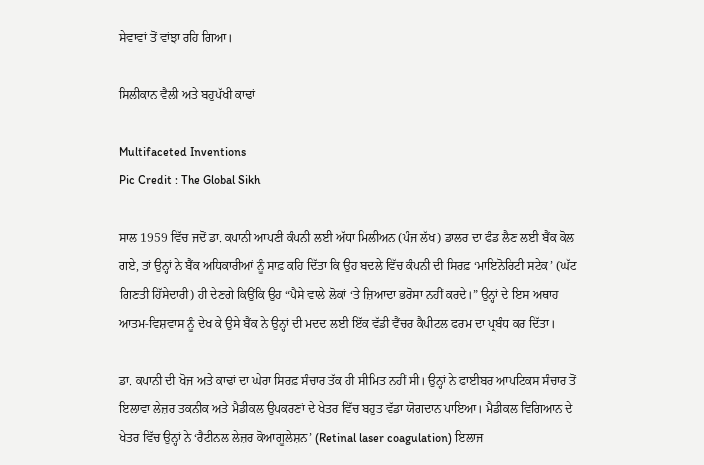ਸੇਵਾਵਾਂ ਤੋਂ ਵਾਂਝਾ ਰਹਿ ਗਿਆ।

ਸਿਲੀਕਾਨ ਵੈਲੀ ਅਤੇ ਬਹੁਪੱਖੀ ਕਾਢਾਂ

Multifaceted Inventions
Pic Credit : The Global Sikh

ਸਾਲ 1959 ਵਿੱਚ ਜਦੋਂ ਡਾ. ਕਪਾਨੀ ਆਪਣੀ ਕੰਪਨੀ ਲਈ ਅੱਧਾ ਮਿਲੀਅਨ (ਪੰਜ ਲੱਖ) ਡਾਲਰ ਦਾ ਫੰਡ ਲੈਣ ਲਈ ਬੈਂਕ ਕੋਲ ਗਏ, ਤਾਂ ਉਨ੍ਹਾਂ ਨੇ ਬੈਂਕ ਅਧਿਕਾਰੀਆਂ ਨੂੰ ਸਾਫ਼ ਕਹਿ ਦਿੱਤਾ ਕਿ ਉਹ ਬਦਲੇ ਵਿੱਚ ਕੰਪਨੀ ਦੀ ਸਿਰਫ਼ ‘ਮਾਇਨੋਰਿਟੀ ਸਟੇਕ’ (ਘੱਟ ਗਿਣਤੀ ਹਿੱਸੇਦਾਰੀ) ਹੀ ਦੇਣਗੇ ਕਿਉਂਕਿ ਉਹ “ਪੈਸੇ ਵਾਲੇ ਲੋਕਾਂ ‘ਤੇ ਜ਼ਿਆਦਾ ਭਰੋਸਾ ਨਹੀਂ ਕਰਦੇ।” ਉਨ੍ਹਾਂ ਦੇ ਇਸ ਅਥਾਹ ਆਤਮ-ਵਿਸ਼ਵਾਸ ਨੂੰ ਦੇਖ ਕੇ ਉਸੇ ਬੈਂਕ ਨੇ ਉਨ੍ਹਾਂ ਦੀ ਮਦਦ ਲਈ ਇੱਕ ਵੱਡੀ ਵੈਂਚਰ ਕੈਪੀਟਲ ਫਰਮ ਦਾ ਪ੍ਰਬੰਧ ਕਰ ਦਿੱਤਾ।

ਡਾ. ਕਪਾਨੀ ਦੀ ਖੋਜ ਅਤੇ ਕਾਢਾਂ ਦਾ ਘੇਰਾ ਸਿਰਫ਼ ਸੰਚਾਰ ਤੱਕ ਹੀ ਸੀਮਿਤ ਨਹੀਂ ਸੀ। ਉਨ੍ਹਾਂ ਨੇ ਫਾਈਬਰ ਆਪਟਿਕਸ ਸੰਚਾਰ ਤੋਂ ਇਲਾਵਾ ਲੇਜ਼ਰ ਤਕਨੀਕ ਅਤੇ ਮੈਡੀਕਲ ਉਪਕਰਣਾਂ ਦੇ ਖੇਤਰ ਵਿੱਚ ਬਹੁਤ ਵੱਡਾ ਯੋਗਦਾਨ ਪਾਇਆ। ਮੈਡੀਕਲ ਵਿਗਿਆਨ ਦੇ ਖੇਤਰ ਵਿੱਚ ਉਨ੍ਹਾਂ ਨੇ ‘ਰੈਟੀਨਲ ਲੇਜ਼ਰ ਕੋਆਗੂਲੇਸ਼ਨ’ (Retinal laser coagulation) ਇਲਾਜ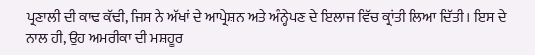ਪ੍ਰਣਾਲੀ ਦੀ ਕਾਢ ਕੱਢੀ, ਜਿਸ ਨੇ ਅੱਖਾਂ ਦੇ ਆਪ੍ਰੇਸ਼ਨ ਅਤੇ ਅੰਨ੍ਹੇਪਣ ਦੇ ਇਲਾਜ ਵਿੱਚ ਕ੍ਰਾਂਤੀ ਲਿਆ ਦਿੱਤੀ। ਇਸ ਦੇ ਨਾਲ ਹੀ, ਉਹ ਅਮਰੀਕਾ ਦੀ ਮਸ਼ਹੂਰ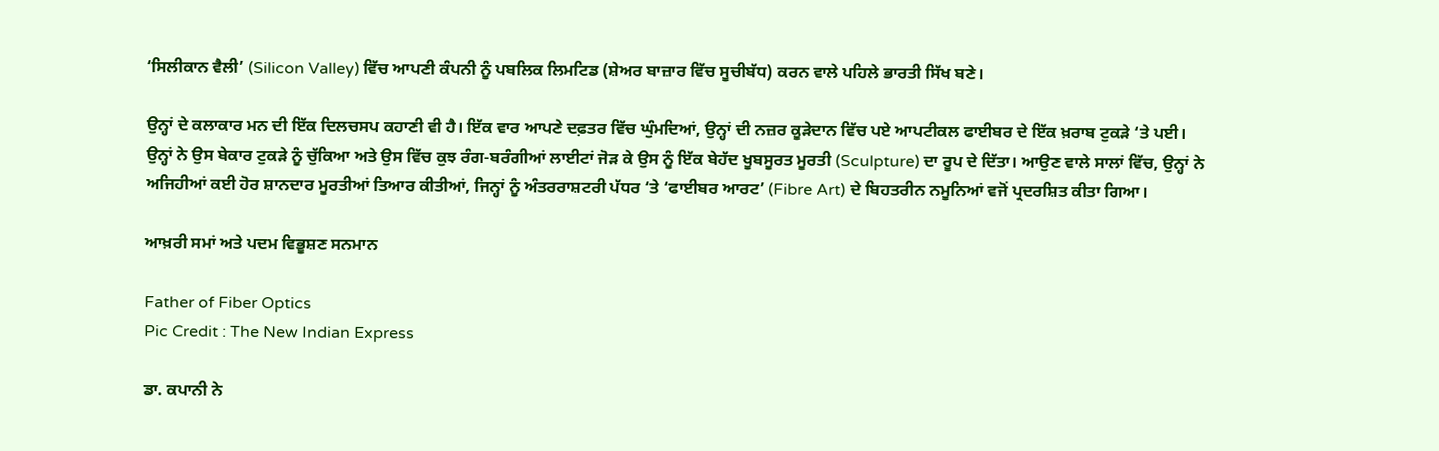‘ਸਿਲੀਕਾਨ ਵੈਲੀ’ (Silicon Valley) ਵਿੱਚ ਆਪਣੀ ਕੰਪਨੀ ਨੂੰ ਪਬਲਿਕ ਲਿਮਟਿਡ (ਸ਼ੇਅਰ ਬਾਜ਼ਾਰ ਵਿੱਚ ਸੂਚੀਬੱਧ) ਕਰਨ ਵਾਲੇ ਪਹਿਲੇ ਭਾਰਤੀ ਸਿੱਖ ਬਣੇ।

ਉਨ੍ਹਾਂ ਦੇ ਕਲਾਕਾਰ ਮਨ ਦੀ ਇੱਕ ਦਿਲਚਸਪ ਕਹਾਣੀ ਵੀ ਹੈ। ਇੱਕ ਵਾਰ ਆਪਣੇ ਦਫ਼ਤਰ ਵਿੱਚ ਘੁੰਮਦਿਆਂ, ਉਨ੍ਹਾਂ ਦੀ ਨਜ਼ਰ ਕੂੜੇਦਾਨ ਵਿੱਚ ਪਏ ਆਪਟੀਕਲ ਫਾਈਬਰ ਦੇ ਇੱਕ ਖ਼ਰਾਬ ਟੁਕੜੇ ‘ਤੇ ਪਈ। ਉਨ੍ਹਾਂ ਨੇ ਉਸ ਬੇਕਾਰ ਟੁਕੜੇ ਨੂੰ ਚੁੱਕਿਆ ਅਤੇ ਉਸ ਵਿੱਚ ਕੁਝ ਰੰਗ-ਬਰੰਗੀਆਂ ਲਾਈਟਾਂ ਜੋੜ ਕੇ ਉਸ ਨੂੰ ਇੱਕ ਬੇਹੱਦ ਖੂਬਸੂਰਤ ਮੂਰਤੀ (Sculpture) ਦਾ ਰੂਪ ਦੇ ਦਿੱਤਾ। ਆਉਣ ਵਾਲੇ ਸਾਲਾਂ ਵਿੱਚ, ਉਨ੍ਹਾਂ ਨੇ ਅਜਿਹੀਆਂ ਕਈ ਹੋਰ ਸ਼ਾਨਦਾਰ ਮੂਰਤੀਆਂ ਤਿਆਰ ਕੀਤੀਆਂ, ਜਿਨ੍ਹਾਂ ਨੂੰ ਅੰਤਰਰਾਸ਼ਟਰੀ ਪੱਧਰ ‘ਤੇ ‘ਫਾਈਬਰ ਆਰਟ’ (Fibre Art) ਦੇ ਬਿਹਤਰੀਨ ਨਮੂਨਿਆਂ ਵਜੋਂ ਪ੍ਰਦਰਸ਼ਿਤ ਕੀਤਾ ਗਿਆ।

ਆਖ਼ਰੀ ਸਮਾਂ ਅਤੇ ਪਦਮ ਵਿਭੂਸ਼ਣ ਸਨਮਾਨ

Father of Fiber Optics
Pic Credit : The New Indian Express

ਡਾ. ਕਪਾਨੀ ਨੇ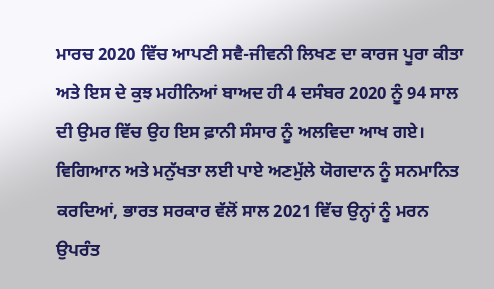ਮਾਰਚ 2020 ਵਿੱਚ ਆਪਣੀ ਸਵੈ-ਜੀਵਨੀ ਲਿਖਣ ਦਾ ਕਾਰਜ ਪੂਰਾ ਕੀਤਾ ਅਤੇ ਇਸ ਦੇ ਕੁਝ ਮਹੀਨਿਆਂ ਬਾਅਦ ਹੀ 4 ਦਸੰਬਰ 2020 ਨੂੰ 94 ਸਾਲ ਦੀ ਉਮਰ ਵਿੱਚ ਉਹ ਇਸ ਫ਼ਾਨੀ ਸੰਸਾਰ ਨੂੰ ਅਲਵਿਦਾ ਆਖ ਗਏ। ਵਿਗਿਆਨ ਅਤੇ ਮਨੁੱਖਤਾ ਲਈ ਪਾਏ ਅਣਮੁੱਲੇ ਯੋਗਦਾਨ ਨੂੰ ਸਨਮਾਨਿਤ ਕਰਦਿਆਂ, ਭਾਰਤ ਸਰਕਾਰ ਵੱਲੋਂ ਸਾਲ 2021 ਵਿੱਚ ਉਨ੍ਹਾਂ ਨੂੰ ਮਰਨ ਉਪਰੰਤ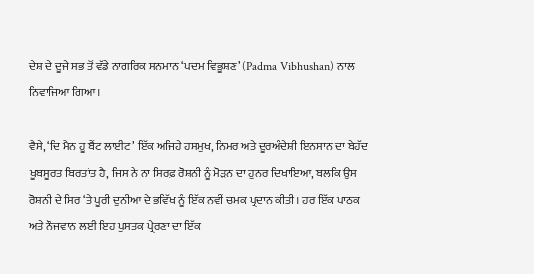ਦੇਸ਼ ਦੇ ਦੂਜੇ ਸਭ ਤੋਂ ਵੱਡੇ ਨਾਗਰਿਕ ਸਨਮਾਨ ‘ਪਦਮ ਵਿਭੂਸ਼ਣ’ (Padma Vibhushan) ਨਾਲ ਨਿਵਾਜਿਆ ਗਿਆ।

ਵੈਸੇ, ‘ਦਿ ਮੈਨ ਹੂ ਬੈਂਟ ਲਾਈਟ’ ਇੱਕ ਅਜਿਹੇ ਹਸਮੁਖ, ਨਿਮਰ ਅਤੇ ਦੂਰਅੰਦੇਸ਼ੀ ਇਨਸਾਨ ਦਾ ਬੇਹੱਦ ਖੂਬਸੂਰਤ ਬਿਰਤਾਂਤ ਹੈ, ਜਿਸ ਨੇ ਨਾ ਸਿਰਫ਼ ਰੋਸ਼ਨੀ ਨੂੰ ਮੋੜਨ ਦਾ ਹੁਨਰ ਦਿਖਾਇਆ, ਬਲਕਿ ਉਸ ਰੋਸ਼ਨੀ ਦੇ ਸਿਰ ‘ਤੇ ਪੂਰੀ ਦੁਨੀਆ ਦੇ ਭਵਿੱਖ ਨੂੰ ਇੱਕ ਨਵੀਂ ਚਮਕ ਪ੍ਰਦਾਨ ਕੀਤੀ। ਹਰ ਇੱਕ ਪਾਠਕ ਅਤੇ ਨੌਜਵਾਨ ਲਈ ਇਹ ਪੁਸਤਕ ਪ੍ਰੇਰਣਾ ਦਾ ਇੱਕ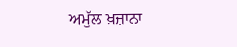ਅਮੁੱਲ ਖ਼ਜ਼ਾਨਾ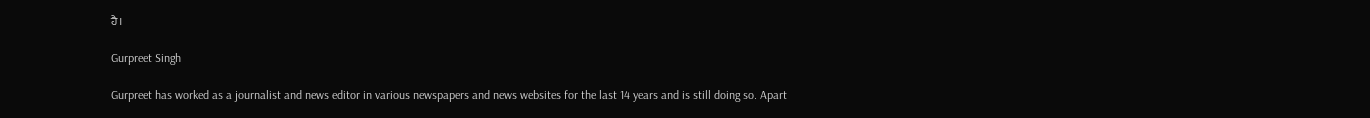ਹੈ।

Gurpreet Singh

Gurpreet has worked as a journalist and news editor in various newspapers and news websites for the last 14 years and is still doing so. Apart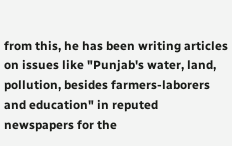from this, he has been writing articles on issues like "Punjab's water, land, pollution, besides farmers-laborers and education" in reputed newspapers for the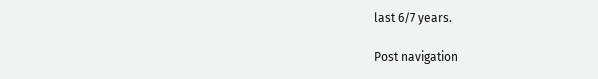last 6/7 years.

Post navigation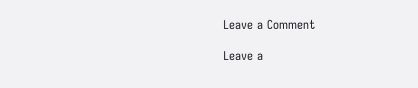Leave a Comment

Leave a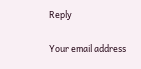Reply

Your email address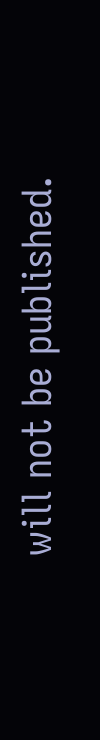will not be published.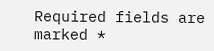Required fields are marked *